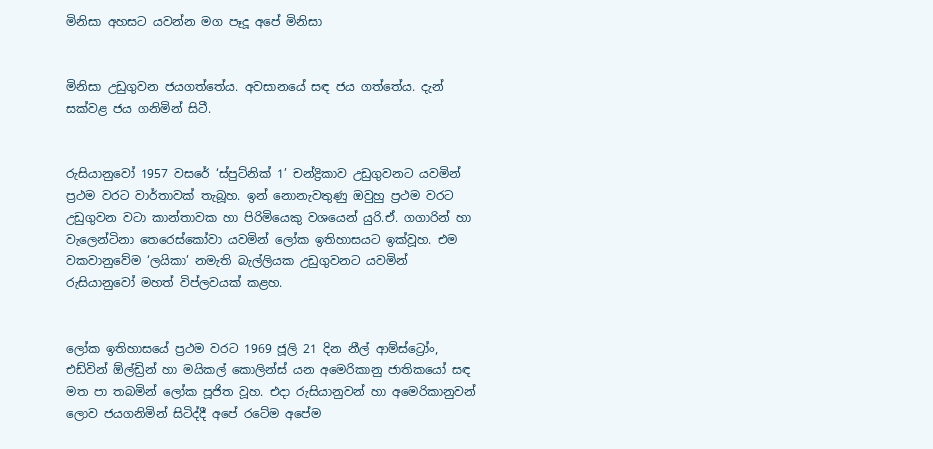මිනිසා අහසට යවන්න මග පෑදූ අපේ මිනිසා


මිනිසා උඩුගුවන ජයගත්තේය. අවසානයේ සඳ ජය ගත්තේය. දැන් සක්වළ ජය ගනිමින් සිටී.


රුසියානුවෝ 1957 වසරේ ‘ස්පුට්නික් 1’ චන්ද්‍රිකාව උඩුගුවනට යවමින් ප්‍රථම වරට වාර්තාවක් තැබූහ. ඉන් නොනැවතුණු ඔවුහු ප්‍රථම වරට උඩුගුවන වටා කාන්තාවක හා පිරිමියෙකු වශයෙන් යුරි.ඒ. ගගාරින් හා වැලෙන්ටිනා තෙරෙස්කෝවා යවමින් ලෝක ඉතිහාසයට ඉක්වූහ. එම වකවානුවේම ‘ලයිකා’ නමැති බැල්ලියක උඩුගුවනට යවමින් රුසියානුවෝ මහත් විප්ලවයක් කළහ.


ලෝක ඉතිහාසයේ ප්‍රථම වරට 1969 ජූලි 21 දින නීල් ආම්ස්ට්‍රෝං, එඩ්වින් ඕල්ඩ්‍රින් හා මයිකල් කොලින්ස් යන අමෙරිකානු ජාතිකයෝ සඳ මත පා තබමින් ලෝක පූජිත වූහ. එදා රුසියානුවන් හා අමෙරිකානුවන් ලොව ජයගනිමින් සිටිද්දී අපේ රටේම අපේම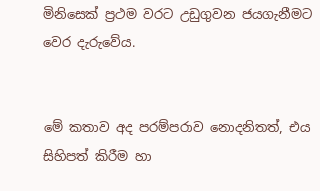මිනිසෙක් ප්‍රථම වරට උඩුගුවන ජයගැනීමට වෙර දැරුවේය.


මේ කතාව අද පරම්පරාව නොදනිතත්, එය සිහිපත් කිරීම හා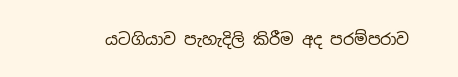යටගියාව පැහැදිලි කිරීම අද පරම්පරාව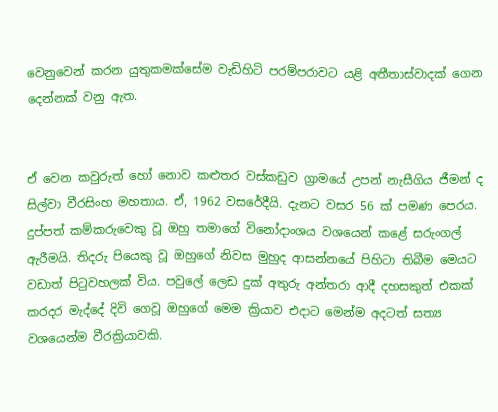වෙනුවෙන් කරන යුතුකමක්සේම වැඩිහිටි පරම්පරාවට යළි අතීතාස්වාදක් ගෙන දෙන්නක් වනු ඇත.


ඒ වෙන කවුරුත් හෝ නොව කළුතර වස්කඩුව ග්‍රාමයේ උපන් නැසීගිය ජීමන් ද සිල්වා වීරසිංහ මහතාය. ඒ, 1962 වසරේදීයි. දැනට වසර 56 ක් පමණ පෙරය. දුප්පත් කම්කරුවෙකු වූ ඔහු තමාගේ විනෝදාංශය වශයෙන් කළේ සරුංගල් ඇරීමයි. තිදරු පියෙකු වූ ඔහුගේ නිවස මුහුද ආසන්නයේ පිහිටා තිබීම මෙයට වඩාත් පිටුවහලක් විය. පවුලේ ලෙඩ දුක් අතුරු අන්තරා ආදී දහසකුත් එකක් කරදර මැද්දේ දිවි ගෙවූ ඔහුගේ මෙම ක්‍රියාව එදාට මෙන්ම අදටත් සත්‍ය වශයෙන්ම වීරක්‍රියාවකි.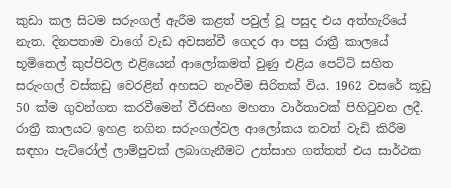කුඩා කල සිටම සරුංගල් ඇරීම කළත් පවුල් වූ පසුද එය අත්හැරියේ නැත. දිනපතාම වාගේ වැඩ අවසන්වී ගෙදර ආ පසු රාත්‍රී කාලයේ භූමිතෙල් කුප්පිවල එළියෙන් ආලෝකමත් වුණු එළිය පෙට්ටි සහිත සරුංගල් වස්කඩු වෙරළින් අහසට නැංවීම සිරිතක් විය. 1962 වසරේ කූඩු 50 ක්ම ගුවන්ගත කරවීමෙන් වීරසිංහ මහතා වාර්තාවක් පිහිටුවන ලදී. රාත්‍රී කාලයට ඉහළ නගින සරුංගල්වල ආලෝකය තවත් වැඩි කිරීම සඳහා පැට්රෝල් ලාම්පුවක් ලබාගැනීමට උත්සාහ ගත්තත් එය සාර්ථක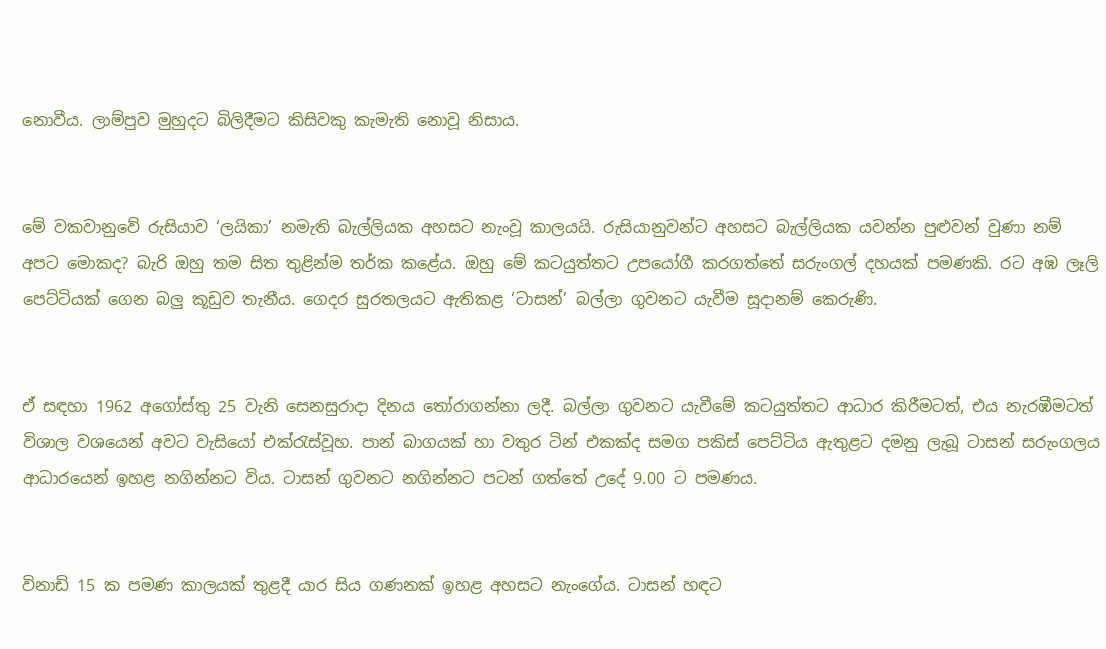නොවීය. ලාම්පුව මුහුදට බිලිදීමට කිසිවකු කැමැති නොවූ නිසාය.


මේ වකවානුවේ රුසියාව ‘ලයිකා’ නමැති බැල්ලියක අහසට නැංවූ කාලයයි. රුසියානුවන්ට අහසට බැල්ලියක යවන්න පුළුවන් වුණා නම් අපට මොකද? බැරි ඔහු තම සිත තුළින්ම තර්ක කළේය. ඔහු මේ කටයුත්තට උපයෝගී කරගත්තේ සරුංගල් දහයක් පමණකි. රට අඹ ලෑලි පෙට්ටියක් ගෙන බලු කූඩුව තැනීය. ගෙදර සුරතලයට ඇතිකළ ‘ටාසන්’ බල්ලා ගුවනට යැවීම සූදානම් කෙරුණි.


ඒ සඳහා 1962 අගෝස්තු 25 වැනි සෙනසුරාදා දිනය තෝරාගන්නා ලදී. බල්ලා ගුවනට යැවීමේ කටයුත්තට ආධාර කිරීමටත්, එය නැරඹීමටත් විශාල වශයෙන් අවට වැසියෝ එක්රැස්වූහ. පාන් බාගයක් හා වතුර ටින් එකක්ද සමග පකිස් පෙට්ටිය ඇතුළට දමනු ලැබූ ටාසන් සරුංගලය ආධාරයෙන් ඉහළ නගින්නට විය. ටාසන් ගුවනට නගින්නට පටන් ගත්තේ උදේ 9.00 ට පමණය.


විනාඩි 15 ක පමණ කාලයක් තුළදී යාර සිය ගණනක් ඉහළ අහසට නැංගේය. ටාසන් හඳට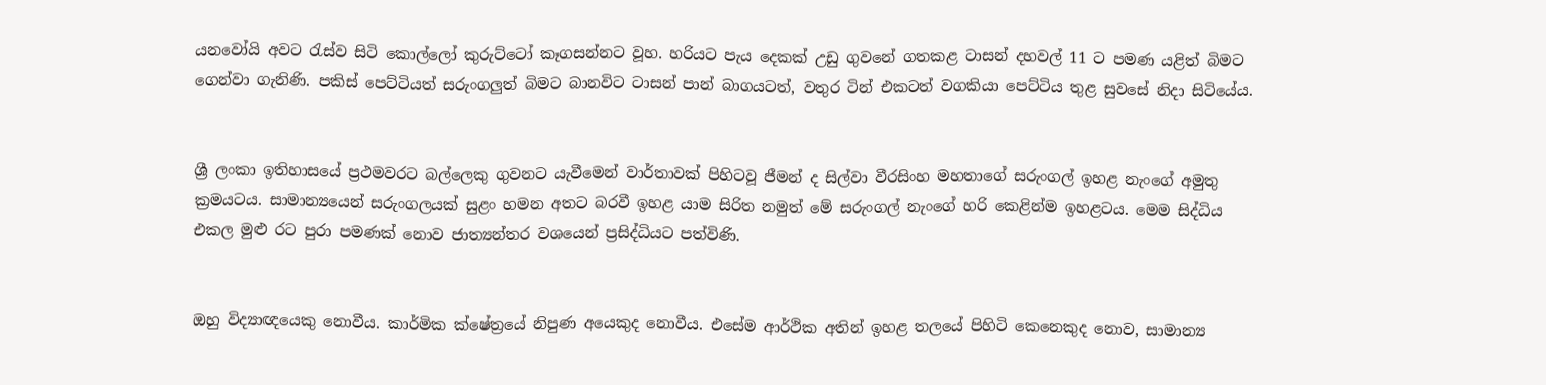යනවෝයි අවට රැස්ව සිටි කොල්ලෝ කුරුට්ටෝ කෑගසන්නට වූහ. හරියට පැය දෙකක් උඩු ගුවනේ ගතකළ ටාසන් දහවල් 11 ට පමණ යළිත් බිමට ගෙන්වා ගැනිණි. පකිස් පෙට්ටියත් සරුංගලුත් බිමට බානවිට ටාසන් පාන් බාගයටත්, වතුර ටින් එකටත් වගකියා පෙට්ටිය තුළ සුවසේ නිදා සිටියේය.


ශ්‍රී ලංකා ඉතිහාසයේ ප්‍රථමවරට බල්ලෙකු ගුවනට යැවීමෙන් වාර්තාවක් පිහිටවූ ජීමන් ද සිල්වා වීරසිංහ මහතාගේ සරුංගල් ඉහළ නැංගේ අමුතු ක්‍රමයටය. සාමාන්‍යයෙන් සරුංගලයක් සුළං හමන අතට බරවී ඉහළ යාම සිරිත නමුත් මේ සරුංගල් නැංගේ හරි කෙළින්ම ඉහළටය. මෙම සිද්ධිය එකල මුළු රට පුරා පමණක් නොව ජාත්‍යන්තර වශයෙන් ප්‍රසිද්ධියට පත්විණි.


ඔහු විද්‍යාඥයෙකු නොවීය. කාර්මික ක්ෂේත්‍රයේ නිපුණ අයෙකුද නොවීය. එසේම ආර්ථික අතින් ඉහළ තලයේ පිහිටි කෙනෙකුද නොව, සාමාන්‍ය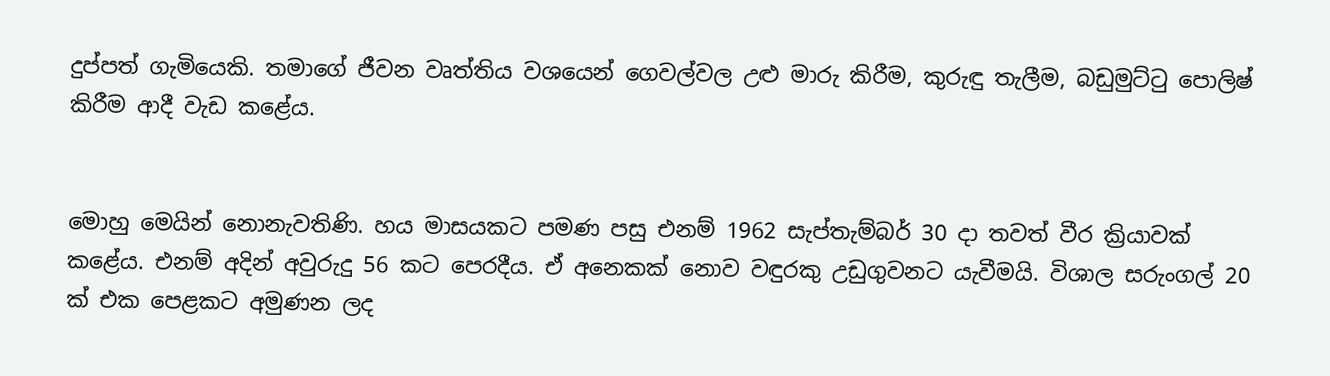දුප්පත් ගැමියෙකි. තමාගේ ජීවන වෘත්තිය වශයෙන් ගෙවල්වල උළු මාරු කිරීම, කුරුඳු තැලීම, බඩුමුට්ටු පොලිෂ් කිරීම ආදී වැඩ කළේය.


මොහු මෙයින් නොනැවතිණි. හය මාසයකට පමණ පසු එනම් 1962 සැප්තැම්බර් 30 දා තවත් වීර ක්‍රියාවක් කළේය. එනම් අදින් අවුරුදු 56 කට පෙරදීය. ඒ අනෙකක් නොව වඳුරකු උඩුගුවනට යැවීමයි. විශාල සරුංගල් 20 ක් එක පෙළකට අමුණන ලද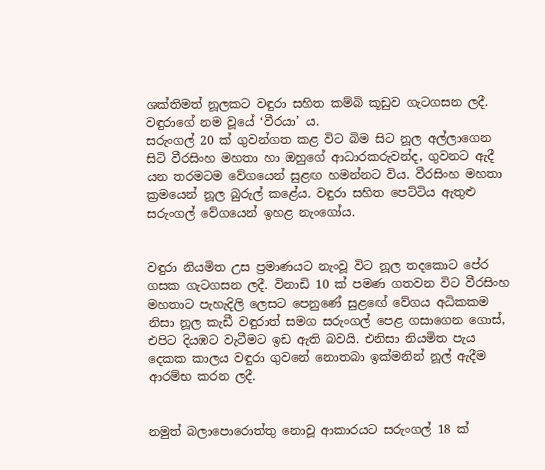ශක්තිමත් නූලකට වඳුරා සහිත කම්බි කූඩුව ගැටගසන ලදී. වඳුරාගේ නම වූයේ ‘වීරයා’ ය.
සරුංගල් 20 ක් ගුවන්ගත කළ විට බිම සිට නූල අල්ලාගෙන සිටි වීරසිංහ මහතා හා ඔහුගේ ආධාරකරුවන්ද, ගුවනට ඇදී යන තරමටම වේගයෙන් සුළඟ හමන්නට විය. වීරසිංහ මහතා ක්‍රමයෙන් නූල බුරුල් කළේය. වඳුරා සහිත පෙට්ටිය ඇතුළු සරුංගල් වේගයෙන් ඉහළ නැංගෝය.


වඳුරා නියමිත උස ප්‍රමාණයට නැංවූ විට නූල තදකොට පේර ගසක ගැටගසන ලදී. විනාඩි 10 ක් පමණ ගතවන විට වීරසිංහ මහතාට පැහැදිලි ලෙසට පෙනුණේ සුළඟේ වේගය අධිකකම නිසා නූල කැඩී වඳුරාත් සමග සරුංගල් පෙළ ගසාගෙන ගොස්, එපිට දියඹට වැටීමට ඉඩ ඇති බවයි. එනිසා නියමිත පැය දෙකක කාලය වඳුරා ගුවනේ නොතබා ඉක්මනින් නූල් ඇදීම ආරම්භ කරන ලදී.


නමුත් බලාපොරොත්තු නොවූ ආකාරයට සරුංගල් 18 ක්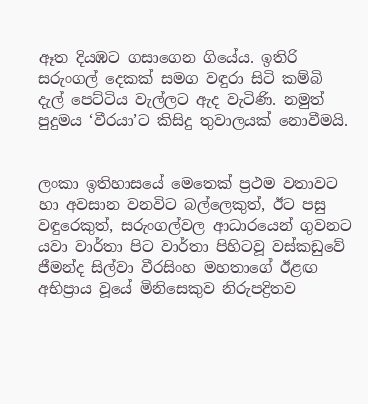ඈත දියඹට ගසාගෙන ගියේය. ඉතිරි සරුංගල් දෙකක් සමග වඳුරා සිටි කම්බි දැල් පෙට්ටිය වැල්ලට ඇද වැටිණි. නමුත් පුදුමය ‘වීරයා’ට කිසිදු තුවාලයක් නොවීමයි.


ලංකා ඉතිහාසයේ මෙතෙක් ප්‍රථම වතාවට හා අවසාන වනවිට බල්ලෙකුත්, ඊට පසු වඳුරෙකුත්, සරුංගල්වල ආධාරයෙන් ගුවනට යවා වාර්තා පිට වාර්තා පිහිටවූ වස්කඩුවේ ජීමන්ද සිල්වා වීරසිංහ මහතාගේ ඊළඟ අභිප්‍රාය වූයේ මිනිසෙකුව නිරුපද්‍රිතව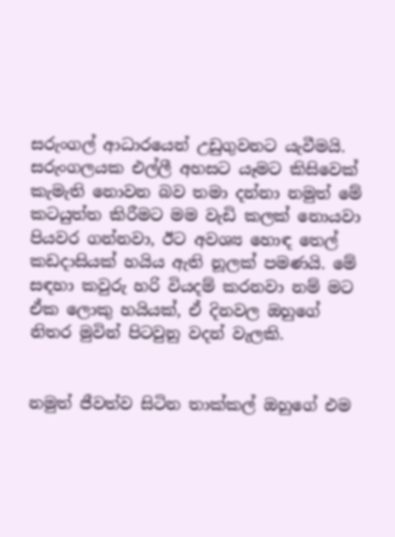සරුංගල් ආධාරයෙන් උඩුගුවනට යැවීමයි. සරුංගලයක එල්ලී අහසට යෑමට කිසිවෙක් කැමැති නොවන බව තමා දන්නා නමුත් මේ කටයුත්ත කිරීමට මම වැඩි කලක් නොයවා පියවර ගන්නවා, ඊට අවශ්‍ය හොඳ තෙල් කඩදාසියක් හයිය ඇති නූලක් පමණයි. මේ සඳහා කවුරු හරි වියදම් කරනවා නම් මට ඒක ලොකු හයියක්, ඒ දිනවල ඔහුගේ නිතර මුවින් පිටවුනු වදන් වැලකි.


නමුත් ජීවත්ව සිටින තාක්කල් ඔහුගේ එම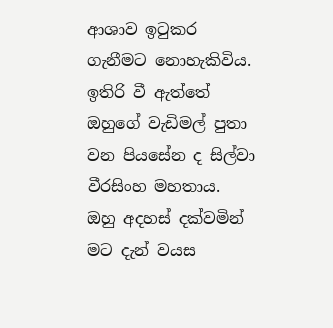ආශාව ඉටුකර ගැනීමට නොහැකිවිය. ඉතිරි වී ඇත්තේ ඔහුගේ වැඩිමල් පුතා වන පියසේන ද සිල්වා වීරසිංහ මහතාය.
ඔහු අදහස් දක්වමින් මට දැන් වයස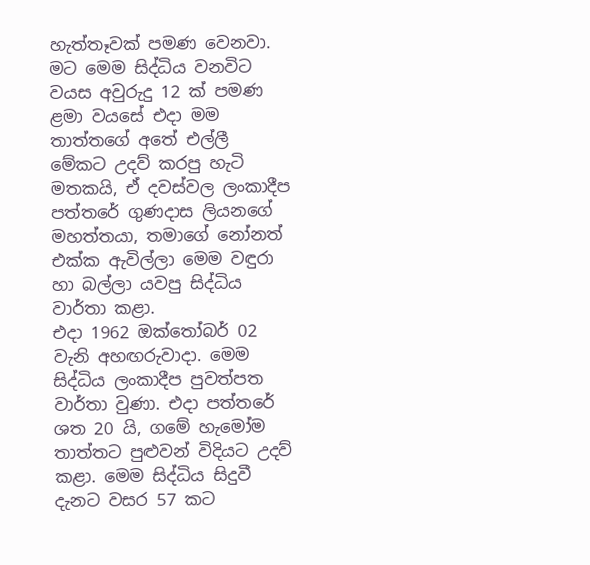හැත්තෑවක් පමණ වෙනවා. මට මෙම සිද්ධිය වනවිට වයස අවුරුදු 12 ක් පමණ ළමා වයසේ එදා මම තාත්තගේ අතේ එල්ලී මේකට උදව් කරපු හැටි මතකයි, ඒ දවස්වල ලංකාදීප පත්තරේ ගුණදාස ලියනගේ මහත්තයා, තමාගේ නෝනත් එක්ක ඇවිල්ලා මෙම වඳුරා හා බල්ලා යවපු සිද්ධිය වාර්තා කළා.
එදා 1962 ඔක්තෝබර් 02 වැනි අහඟරුවාදා. මෙම සිද්ධිය ලංකාදීප පුවත්පත වාර්තා වුණා. එදා පත්තරේ ශත 20 යි, ගමේ හැමෝම තාත්තට පුළුවන් විදියට උදව් කළා. මෙම සිද්ධිය සිදුවී දැනට වසර 57 කට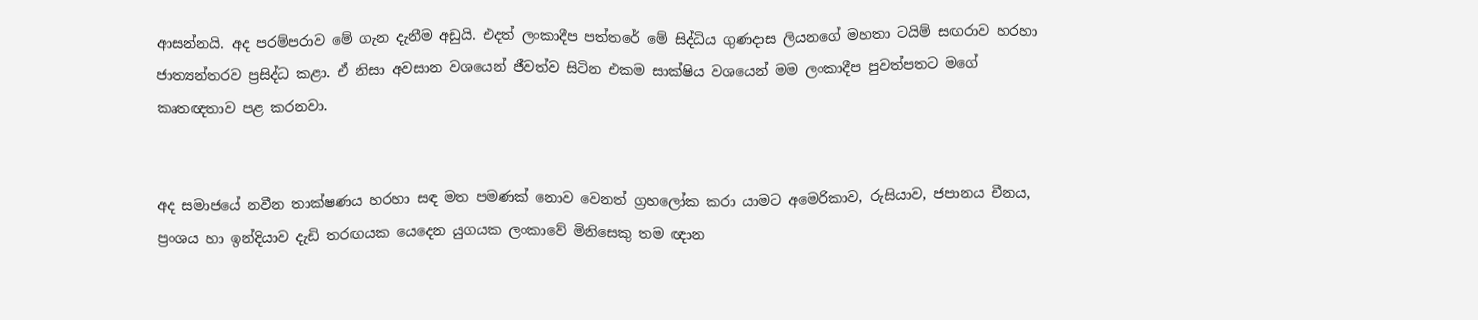ආසන්නයි. අද පරම්පරාව මේ ගැන දැනීම අඩුයි. එදත් ලංකාදීප පත්තරේ මේ සිද්ධිය ගුණදාස ලියනගේ මහතා ටයිම් සඟරාව හරහා ජාත්‍යන්තරව ප්‍රසිද්ධ කළා. ඒ නිසා අවසාන වශයෙන් ජීවත්ව සිටින එකම සාක්ෂිය වශයෙන් මම ලංකාදීප පුවත්පතට මගේ කෘතඥතාව පළ කරනවා.


අද සමාජයේ නවීන තාක්ෂණය හරහා සඳ මත පමණක් නොව වෙනත් ග්‍රහලෝක කරා යාමට අමෙරිකාව, රුසියාව, ජපානය චීනය, ප්‍රංශය හා ඉන්දියාව දැඩි තරඟයක යෙදෙන යුගයක ලංකාවේ මිනිසෙකු තම ඥාන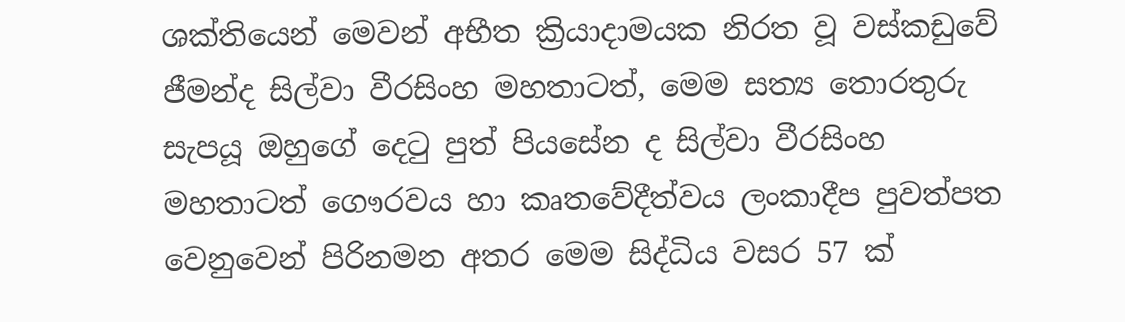ශක්තියෙන් මෙවන් අභීත ක්‍රියාදාමයක නිරත වූ වස්කඩුවේ ජීමන්ද සිල්වා වීරසිංහ මහතාටත්, මෙම සත්‍ය තොරතුරු සැපයූ ඔහුගේ දෙටු පුත් පියසේන ද සිල්වා වීරසිංහ මහතාටත් ගෞරවය හා කෘතවේදීත්වය ලංකාදීප පුවත්පත වෙනුවෙන් පිරිනමන අතර මෙම සිද්ධිය වසර 57 ක්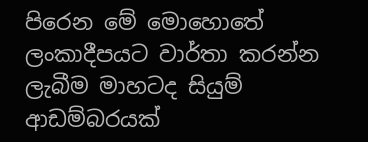පිරෙන මේ මොහොතේ ලංකාදීපයට වාර්තා කරන්න ලැබීම මාහටද සියුම් ආඩම්බරයක්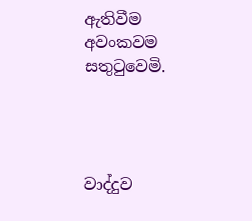ඇතිවීම අවංකවම සතුටුවෙමි.




වාද්දුව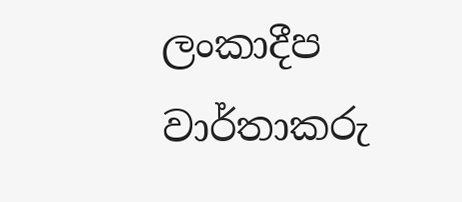ලංකාදීප වාර්තාකරු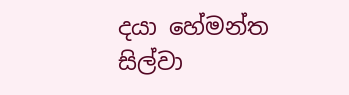දයා හේමන්ත සිල්වා